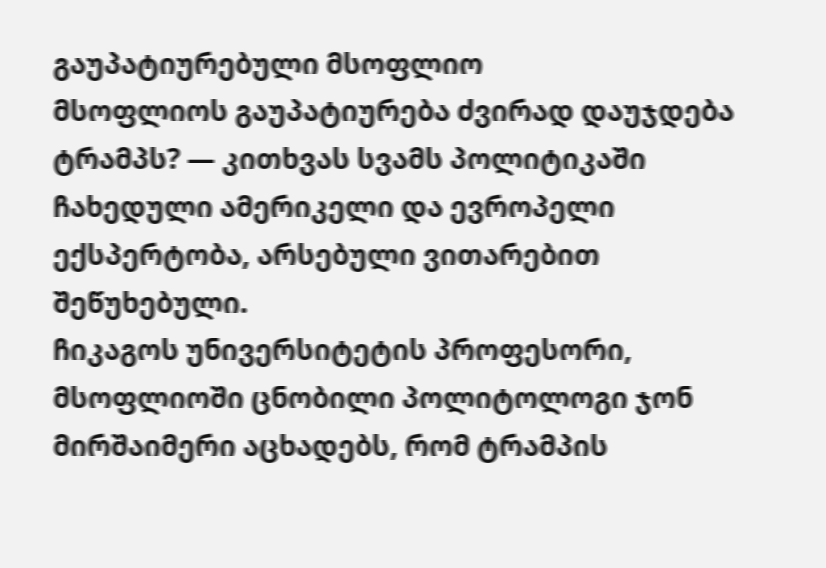გაუპატიურებული მსოფლიო
მსოფლიოს გაუპატიურება ძვირად დაუჯდება ტრამპს? — კითხვას სვამს პოლიტიკაში ჩახედული ამერიკელი და ევროპელი ექსპერტობა, არსებული ვითარებით შეწუხებული.
ჩიკაგოს უნივერსიტეტის პროფესორი, მსოფლიოში ცნობილი პოლიტოლოგი ჯონ მირშაიმერი აცხადებს, რომ ტრამპის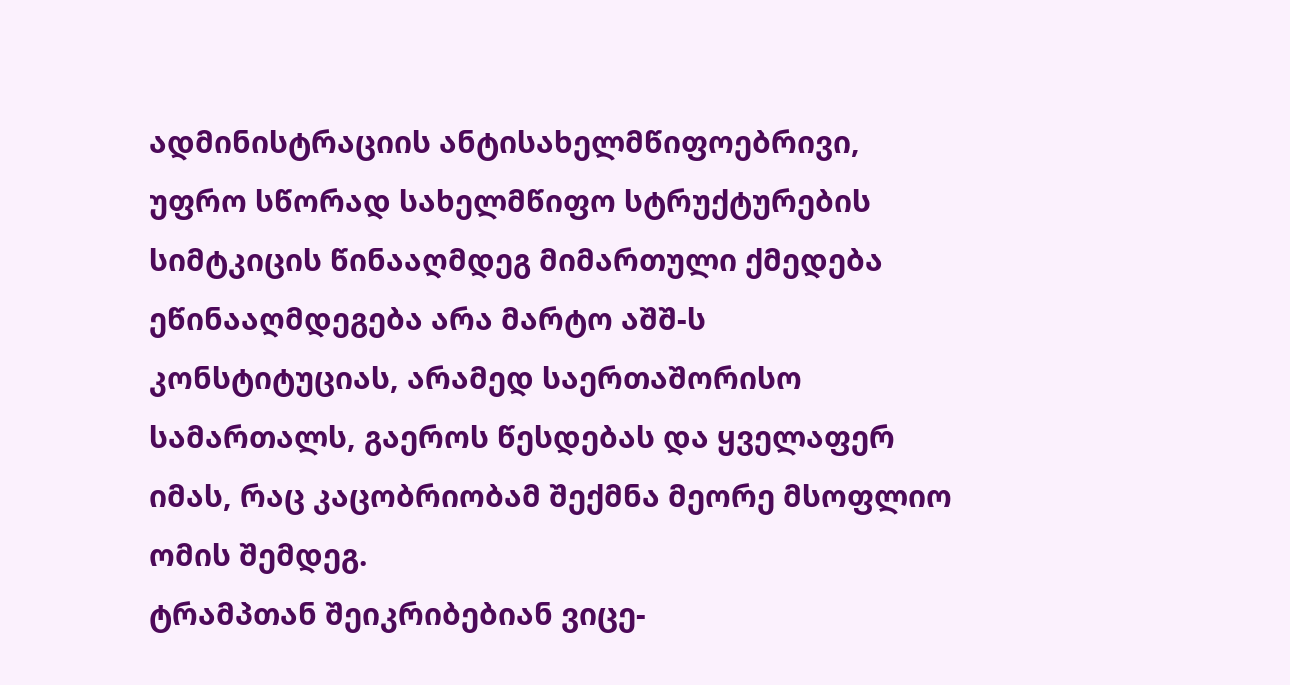ადმინისტრაციის ანტისახელმწიფოებრივი, უფრო სწორად სახელმწიფო სტრუქტურების სიმტკიცის წინააღმდეგ მიმართული ქმედება ეწინააღმდეგება არა მარტო აშშ-ს კონსტიტუციას, არამედ საერთაშორისო სამართალს, გაეროს წესდებას და ყველაფერ იმას, რაც კაცობრიობამ შექმნა მეორე მსოფლიო ომის შემდეგ.
ტრამპთან შეიკრიბებიან ვიცე-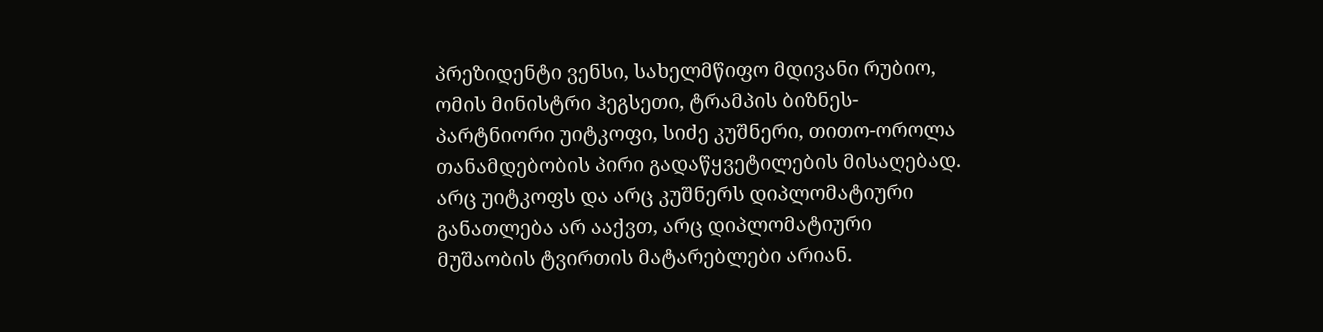პრეზიდენტი ვენსი, სახელმწიფო მდივანი რუბიო, ომის მინისტრი ჰეგსეთი, ტრამპის ბიზნეს-პარტნიორი უიტკოფი, სიძე კუშნერი, თითო-ოროლა თანამდებობის პირი გადაწყვეტილების მისაღებად. არც უიტკოფს და არც კუშნერს დიპლომატიური განათლება არ ააქვთ, არც დიპლომატიური მუშაობის ტვირთის მატარებლები არიან.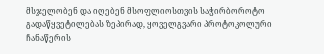მსჯელობენ და იღებენ მსოფლიოსთვის საჭირბოროტო გადაწყვეტილებას ზეპირად, ყოველგვარი პროტოკოლური ჩანაწერის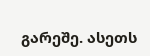გარეშე. ასეთს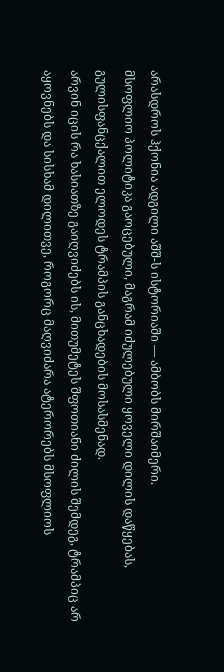არასდროს ჰქონია ადგილი აშშ-ს ისტორიაში — ამბობს მირშაიმერი.
მსოფლიო პოლიტიკა გაოცებული, მაგრამ იძულებული ყოველი დილის დაწყებას, გულისფანცქალით ელოდეს ტრამპის განცხადების მოსასმენად.
არვინ იცის რა ხასიათზე გაიღვიძებს ის, მითუმეტეს შფოთიანი ძილის შემდეგ, ტრამპიც არ აყოვნებს და სისხამ დილითვე, როგორც მაღვიძარა ატერორებს მსოფლიოს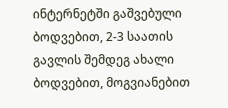ინტერნეტში გაშვებული ბოდვებით, 2-3 საათის გავლის შემდეგ ახალი ბოდვებით, მოგვიანებით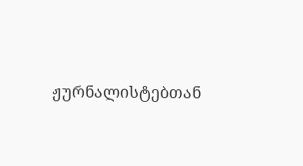ჟურნალისტებთან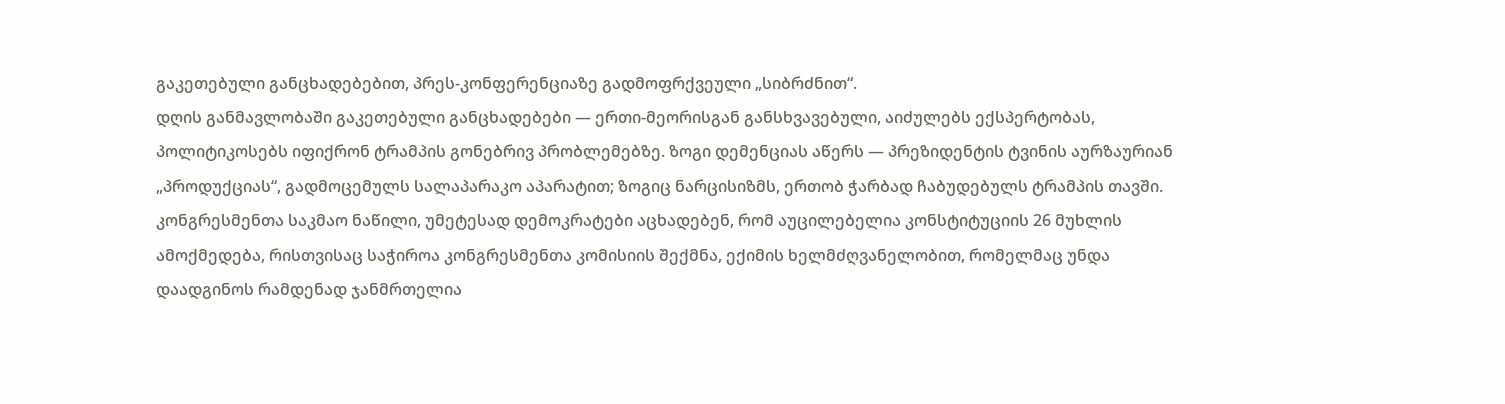გაკეთებული განცხადებებით, პრეს-კონფერენციაზე გადმოფრქვეული „სიბრძნით“.
დღის განმავლობაში გაკეთებული განცხადებები — ერთი-მეორისგან განსხვავებული, აიძულებს ექსპერტობას, პოლიტიკოსებს იფიქრონ ტრამპის გონებრივ პრობლემებზე. ზოგი დემენციას აწერს — პრეზიდენტის ტვინის აურზაურიან „პროდუქციას“, გადმოცემულს სალაპარაკო აპარატით; ზოგიც ნარცისიზმს, ერთობ ჭარბად ჩაბუდებულს ტრამპის თავში.
კონგრესმენთა საკმაო ნაწილი, უმეტესად დემოკრატები აცხადებენ, რომ აუცილებელია კონსტიტუციის 26 მუხლის ამოქმედება, რისთვისაც საჭიროა კონგრესმენთა კომისიის შექმნა, ექიმის ხელმძღვანელობით, რომელმაც უნდა დაადგინოს რამდენად ჯანმრთელია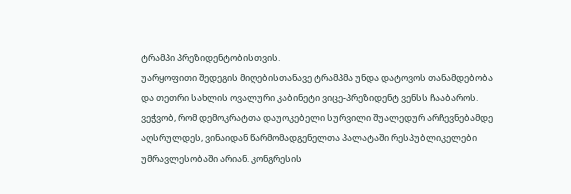ტრამპი პრეზიდენტობისთვის.
უარყოფითი შედეგის მიღებისთანავე ტრამპმა უნდა დატოვოს თანამდებობა და თეთრი სახლის ოვალური კაბინეტი ვიცე-პრეზიდენტ ვენსს ჩააბაროს.
ვეჭვობ, რომ დემოკრატთა დაუოკებელი სურვილი შუალედურ არჩევნებამდე აღსრულდეს, ვინაიდან წარმომადგენელთა პალატაში რესპუბლიკელები უმრავლესობაში არიან. კონგრესის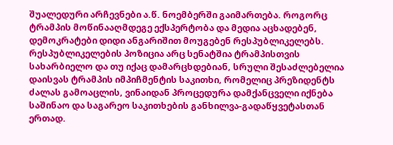შუალედური არჩევნები ა.წ. ნოემბერში გაიმართება. როგორც ტრამპის მოწინააღმდეგე ექსპერტობა და მედია აცხადებენ, დემოკრატები დიდი ანგარიშით მოუგებენ რესპუბლიკელებს.
რესპუბლიკელების პოზიცია არც სენატშია ტრამპისთვის სახარბიელო და თუ იქაც დამარცხდებიან, სრული შესაძლებელია დაისვას ტრამპის იმპიჩმენტის საკითხი, რომელიც პრეზიდენტს ძალას გამოაცლის, ვინაიდან პროცედურა დამქანცველი იქნება საშინაო და საგარეო საკითხების განხილვა-გადაწყვეტასთან ერთად.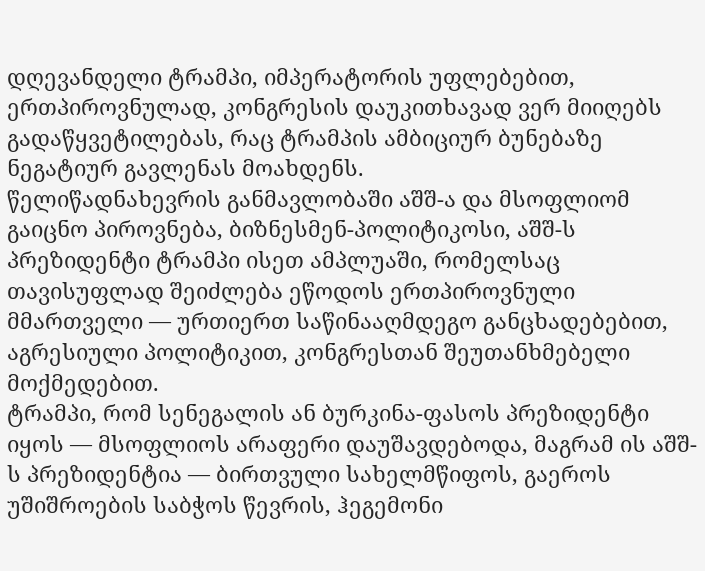დღევანდელი ტრამპი, იმპერატორის უფლებებით, ერთპიროვნულად, კონგრესის დაუკითხავად ვერ მიიღებს გადაწყვეტილებას, რაც ტრამპის ამბიციურ ბუნებაზე ნეგატიურ გავლენას მოახდენს.
წელიწადნახევრის განმავლობაში აშშ-ა და მსოფლიომ გაიცნო პიროვნება, ბიზნესმენ-პოლიტიკოსი, აშშ-ს პრეზიდენტი ტრამპი ისეთ ამპლუაში, რომელსაც თავისუფლად შეიძლება ეწოდოს ერთპიროვნული მმართველი — ურთიერთ საწინააღმდეგო განცხადებებით, აგრესიული პოლიტიკით, კონგრესთან შეუთანხმებელი მოქმედებით.
ტრამპი, რომ სენეგალის ან ბურკინა-ფასოს პრეზიდენტი იყოს — მსოფლიოს არაფერი დაუშავდებოდა, მაგრამ ის აშშ-ს პრეზიდენტია — ბირთვული სახელმწიფოს, გაეროს უშიშროების საბჭოს წევრის, ჰეგემონი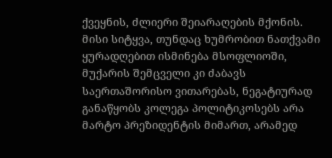ქვეყნის, ძლიერი შეიარაღების მქონის. მისი სიტყვა, თუნდაც ხუმრობით ნათქვამი ყურადღებით ისმინება მსოფლიოში, მუქარის შემცველი კი ძაბავს საერთაშორისო ვითარებას, ნეგატიურად განაწყობს კოლეგა პოლიტიკოსებს არა მარტო პრეზიდენტის მიმართ, არამედ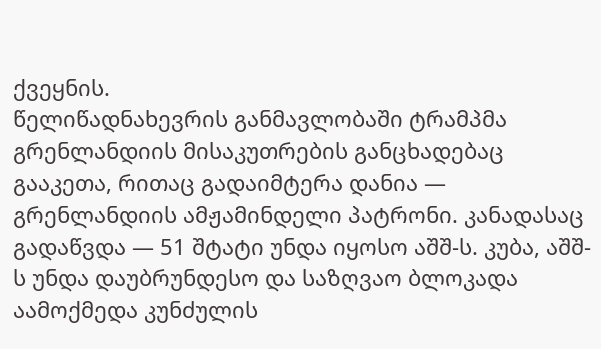ქვეყნის.
წელიწადნახევრის განმავლობაში ტრამპმა გრენლანდიის მისაკუთრების განცხადებაც გააკეთა, რითაც გადაიმტერა დანია — გრენლანდიის ამჟამინდელი პატრონი. კანადასაც გადაწვდა — 51 შტატი უნდა იყოსო აშშ-ს. კუბა, აშშ-ს უნდა დაუბრუნდესო და საზღვაო ბლოკადა აამოქმედა კუნძულის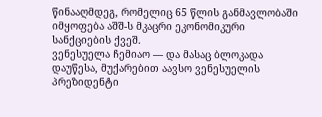წინააღმდეგ, რომელიც 65 წლის განმავლობაში იმყოფება აშშ-ს მკაცრი ეკონომიკური სანქციების ქვეშ.
ვენესუელა ჩემიაო — და მასაც ბლოკადა დაუწესა, მუქარებით აავსო ვენესუელის პრეზიდენტი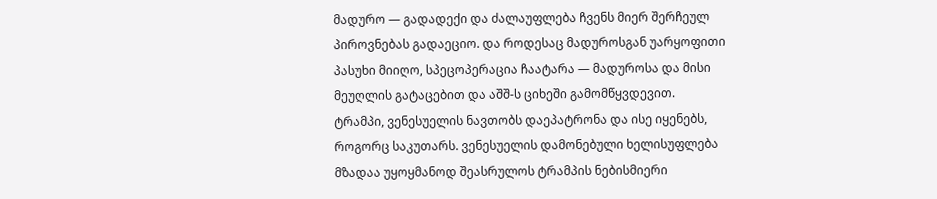მადურო — გადადექი და ძალაუფლება ჩვენს მიერ შერჩეულ პიროვნებას გადაეციო. და როდესაც მადუროსგან უარყოფითი პასუხი მიიღო, სპეცოპერაცია ჩაატარა — მადუროსა და მისი მეუღლის გატაცებით და აშშ-ს ციხეში გამომწყვდევით.
ტრამპი, ვენესუელის ნავთობს დაეპატრონა და ისე იყენებს, როგორც საკუთარს. ვენესუელის დამონებული ხელისუფლება მზადაა უყოყმანოდ შეასრულოს ტრამპის ნებისმიერი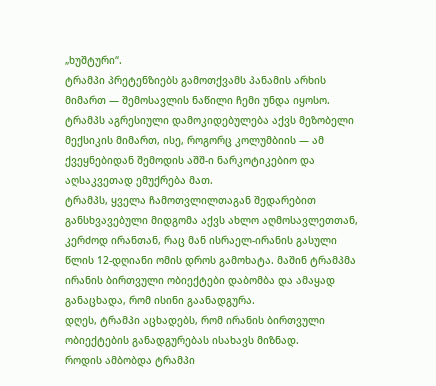„ხუშტური“.
ტრამპი პრეტენზიებს გამოთქვამს პანამის არხის მიმართ — შემოსავლის ნაწილი ჩემი უნდა იყოსო.
ტრამპს აგრესიული დამოკიდებულება აქვს მეზობელი მექსიკის მიმართ, ისე, როგორც კოლუმბიის — ამ ქვეყნებიდან შემოდის აშშ-ი ნარკოტიკებიო და აღსაკვეთად ემუქრება მათ.
ტრამპს, ყველა ჩამოთვლილთაგან შედარებით განსხვავებული მიდგომა აქვს ახლო აღმოსავლეთთან, კერძოდ ირანთან, რაც მან ისრაელ-ირანის გასული წლის 12-დღიანი ომის დროს გამოხატა. მაშინ ტრამპმა ირანის ბირთვული ობიექტები დაბომბა და ამაყად განაცხადა, რომ ისინი გაანადგურა.
დღეს, ტრამპი აცხადებს, რომ ირანის ბირთვული ობიექტების განადგურებას ისახავს მიზნად.
როდის ამბობდა ტრამპი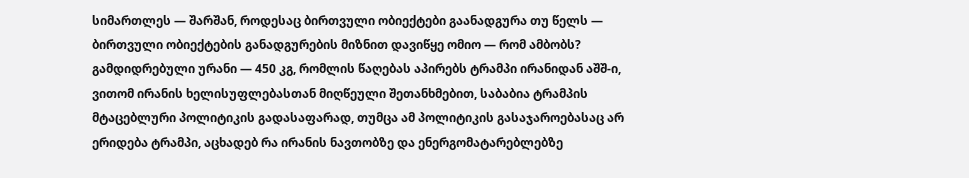სიმართლეს — შარშან, როდესაც ბირთვული ობიექტები გაანადგურა თუ წელს — ბირთვული ობიექტების განადგურების მიზნით დავიწყე ომიო — რომ ამბობს?
გამდიდრებული ურანი — 450 კგ, რომლის წაღებას აპირებს ტრამპი ირანიდან აშშ-ი, ვითომ ირანის ხელისუფლებასთან მიღწეული შეთანხმებით, საბაბია ტრამპის მტაცებლური პოლიტიკის გადასაფარად, თუმცა ამ პოლიტიკის გასაჯაროებასაც არ ერიდება ტრამპი, აცხადებ რა ირანის ნავთობზე და ენერგომატარებლებზე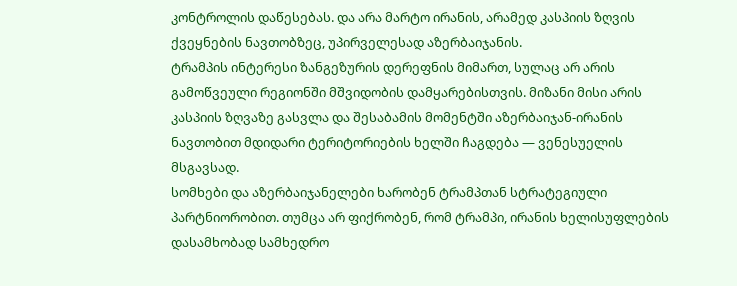კონტროლის დაწესებას. და არა მარტო ირანის, არამედ კასპიის ზღვის ქვეყნების ნავთობზეც, უპირველესად აზერბაიჯანის.
ტრამპის ინტერესი ზანგეზურის დერეფნის მიმართ, სულაც არ არის გამოწვეული რეგიონში მშვიდობის დამყარებისთვის. მიზანი მისი არის კასპიის ზღვაზე გასვლა და შესაბამის მომენტში აზერბაიჯან-ირანის ნავთობით მდიდარი ტერიტორიების ხელში ჩაგდება — ვენესუელის მსგავსად.
სომხები და აზერბაიჯანელები ხარობენ ტრამპთან სტრატეგიული პარტნიორობით. თუმცა არ ფიქრობენ, რომ ტრამპი, ირანის ხელისუფლების დასამხობად სამხედრო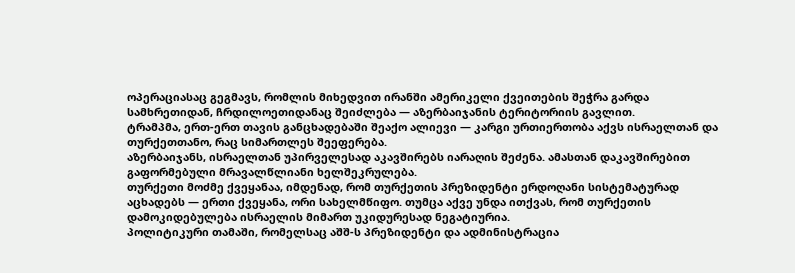ოპერაციასაც გეგმავს, რომლის მიხედვით ირანში ამერიკელი ქვეითების შეჭრა გარდა სამხრეთიდან, ჩრდილოეთიდანაც შეიძლება — აზერბაიჯანის ტერიტორიის გავლით.
ტრამპმა, ერთ-ერთ თავის განცხადებაში შეაქო ალიევი — კარგი ურთიერთობა აქვს ისრაელთან და თურქეთთანო, რაც სიმართლეს შეეფერება.
აზერბაიჯანს, ისრაელთან უპირველესად აკავშირებს იარაღის შეძენა. ამასთან დაკავშირებით გაფორმებული მრავალწლიანი ხელშეკრულება.
თურქეთი მოძმე ქვეყანაა, იმდენად, რომ თურქეთის პრეზიდენტი ერდოღანი სისტემატურად აცხადებს — ერთი ქვეყანა, ორი სახელმწიფო. თუმცა აქვე უნდა ითქვას, რომ თურქეთის დამოკიდებულება ისრაელის მიმართ უკიდურესად ნეგატიურია.
პოლიტიკური თამაში, რომელსაც აშშ-ს პრეზიდენტი და ადმინისტრაცია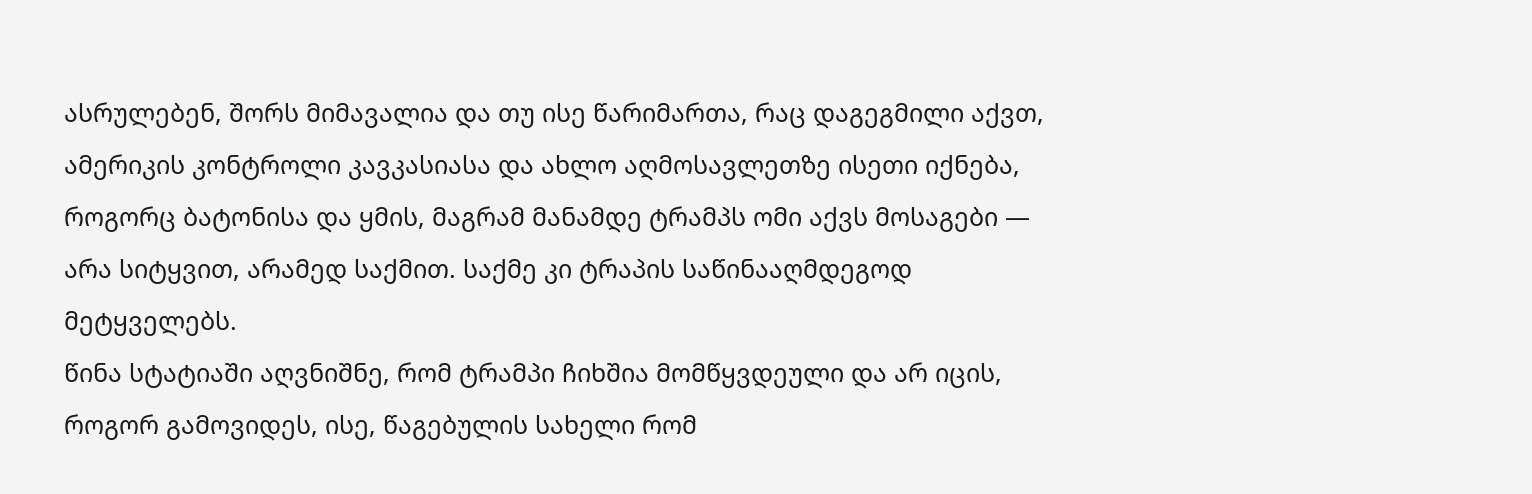ასრულებენ, შორს მიმავალია და თუ ისე წარიმართა, რაც დაგეგმილი აქვთ, ამერიკის კონტროლი კავკასიასა და ახლო აღმოსავლეთზე ისეთი იქნება, როგორც ბატონისა და ყმის, მაგრამ მანამდე ტრამპს ომი აქვს მოსაგები — არა სიტყვით, არამედ საქმით. საქმე კი ტრაპის საწინააღმდეგოდ მეტყველებს.
წინა სტატიაში აღვნიშნე, რომ ტრამპი ჩიხშია მომწყვდეული და არ იცის, როგორ გამოვიდეს, ისე, წაგებულის სახელი რომ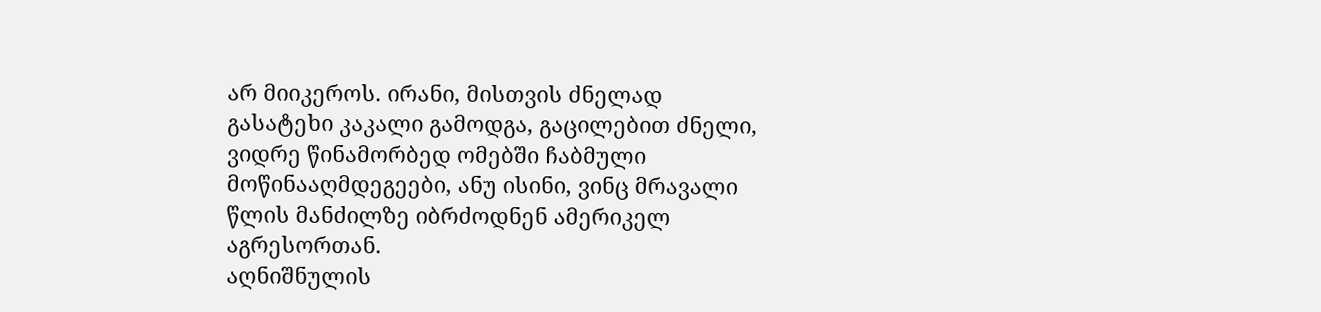არ მიიკეროს. ირანი, მისთვის ძნელად გასატეხი კაკალი გამოდგა, გაცილებით ძნელი, ვიდრე წინამორბედ ომებში ჩაბმული მოწინააღმდეგეები, ანუ ისინი, ვინც მრავალი წლის მანძილზე იბრძოდნენ ამერიკელ აგრესორთან.
აღნიშნულის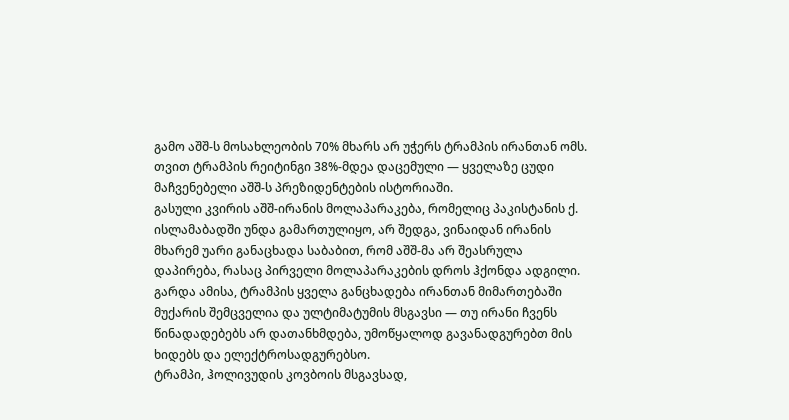გამო აშშ-ს მოსახლეობის 70% მხარს არ უჭერს ტრამპის ირანთან ომს. თვით ტრამპის რეიტინგი 38%-მდეა დაცემული — ყველაზე ცუდი მაჩვენებელი აშშ-ს პრეზიდენტების ისტორიაში.
გასული კვირის აშშ-ირანის მოლაპარაკება, რომელიც პაკისტანის ქ. ისლამაბადში უნდა გამართულიყო, არ შედგა, ვინაიდან ირანის მხარემ უარი განაცხადა საბაბით, რომ აშშ-მა არ შეასრულა დაპირება, რასაც პირველი მოლაპარაკების დროს ჰქონდა ადგილი.
გარდა ამისა, ტრამპის ყველა განცხადება ირანთან მიმართებაში მუქარის შემცველია და ულტიმატუმის მსგავსი — თუ ირანი ჩვენს წინადადებებს არ დათანხმდება, უმოწყალოდ გავანადგურებთ მის ხიდებს და ელექტროსადგურებსო.
ტრამპი, ჰოლივუდის კოვბოის მსგავსად,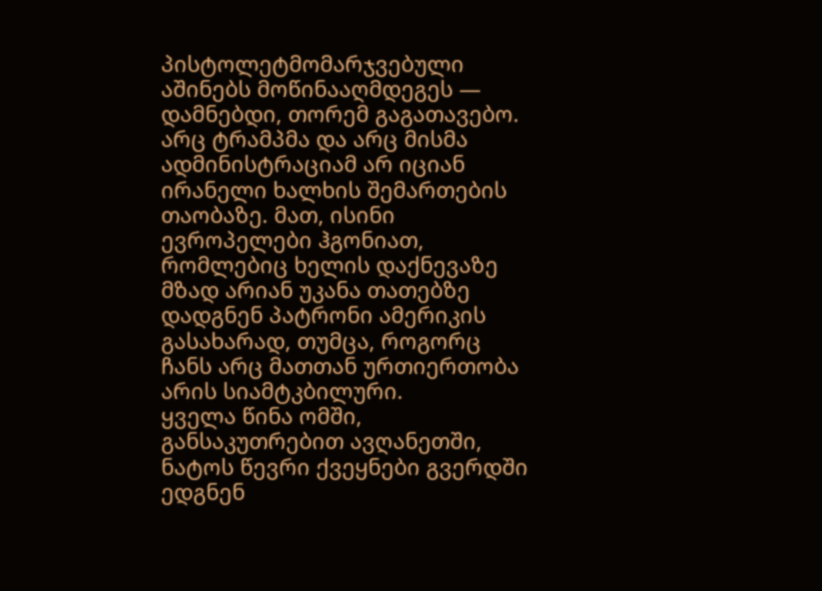პისტოლეტმომარჯვებული აშინებს მოწინააღმდეგეს — დამნებდი, თორემ გაგათავებო. არც ტრამპმა და არც მისმა ადმინისტრაციამ არ იციან ირანელი ხალხის შემართების თაობაზე. მათ, ისინი ევროპელები ჰგონიათ, რომლებიც ხელის დაქნევაზე მზად არიან უკანა თათებზე დადგნენ პატრონი ამერიკის გასახარად, თუმცა, როგორც ჩანს არც მათთან ურთიერთობა არის სიამტკბილური.
ყველა წინა ომში, განსაკუთრებით ავღანეთში, ნატოს წევრი ქვეყნები გვერდში ედგნენ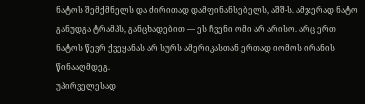ნატოს შემქმნელს და ძირითად დამფინანსებელს, აშშ-ს. ამჯერად ნატო განუდგა ტრამპს, განცხადებით — ეს ჩვენი ომი არ არისო. არც ერთ ნატოს წევრ ქვეყანას არ სურს ამერიკასთან ერთად იომოს ირანის წინააღმდეგ.
უპირველესად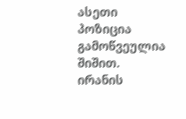ასეთი პოზიცია გამოწვეულია შიშით. ირანის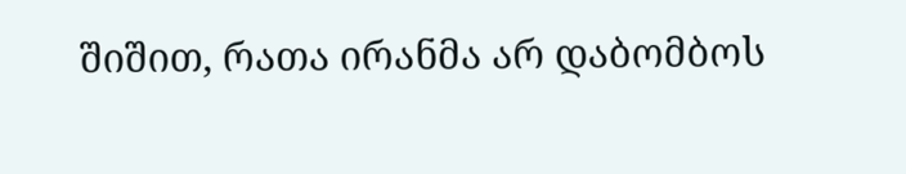შიშით, რათა ირანმა არ დაბომბოს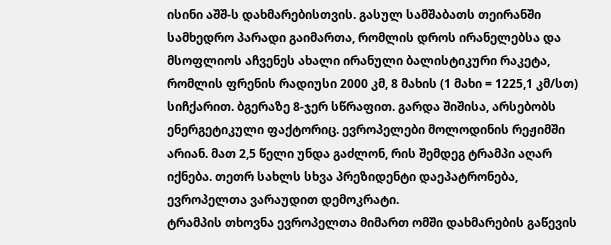ისინი აშშ-ს დახმარებისთვის. გასულ სამშაბათს თეირანში სამხედრო პარადი გაიმართა, რომლის დროს ირანელებსა და მსოფლიოს აჩვენეს ახალი ირანული ბალისტიკური რაკეტა, რომლის ფრენის რადიუსი 2000 კმ, 8 მახის (1 მახი = 1225,1 კმ/სთ) სიჩქარით. ბგერაზე 8-ჯერ სწრაფით. გარდა შიშისა, არსებობს ენერგეტიკული ფაქტორიც. ევროპელები მოლოდინის რეჟიმში არიან. მათ 2,5 წელი უნდა გაძლონ, რის შემდეგ ტრამპი აღარ იქნება. თეთრ სახლს სხვა პრეზიდენტი დაეპატრონება, ევროპელთა ვარაუდით დემოკრატი.
ტრამპის თხოვნა ევროპელთა მიმართ ომში დახმარების გაწევის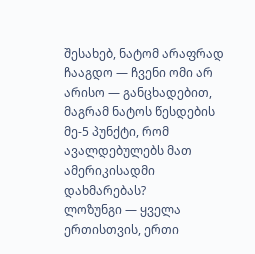შესახებ, ნატომ არაფრად ჩააგდო — ჩვენი ომი არ არისო — განცხადებით, მაგრამ ნატოს წესდების მე-5 პუნქტი, რომ ავალდებულებს მათ ამერიკისადმი დახმარებას?
ლოზუნგი — ყველა ერთისთვის, ერთი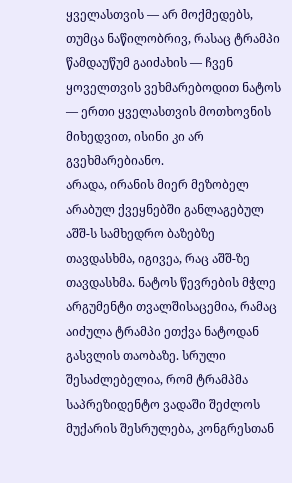ყველასთვის — არ მოქმედებს, თუმცა ნაწილობრივ, რასაც ტრამპი წამდაუწუმ გაიძახის — ჩვენ ყოველთვის ვეხმარებოდით ნატოს — ერთი ყველასთვის მოთხოვნის მიხედვით, ისინი კი არ გვეხმარებიანო.
არადა, ირანის მიერ მეზობელ არაბულ ქვეყნებში განლაგებულ აშშ-ს სამხედრო ბაზებზე თავდასხმა, იგივეა, რაც აშშ-ზე თავდასხმა. ნატოს წევრების მჭლე არგუმენტი თვალშისაცემია, რამაც აიძულა ტრამპი ეთქვა ნატოდან გასვლის თაობაზე. სრული შესაძლებელია, რომ ტრამპმა საპრეზიდენტო ვადაში შეძლოს მუქარის შესრულება, კონგრესთან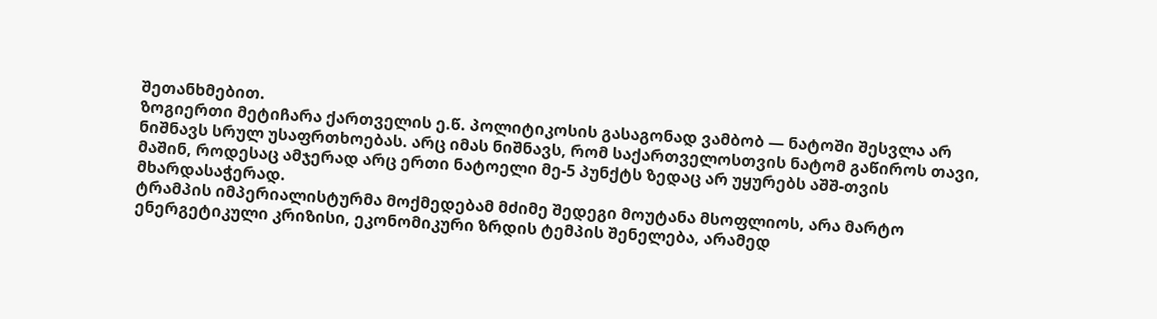შეთანხმებით.
ზოგიერთი მეტიჩარა ქართველის ე.წ. პოლიტიკოსის გასაგონად ვამბობ — ნატოში შესვლა არ ნიშნავს სრულ უსაფრთხოებას. არც იმას ნიშნავს, რომ საქართველოსთვის ნატომ გაწიროს თავი, მაშინ, როდესაც ამჯერად არც ერთი ნატოელი მე-5 პუნქტს ზედაც არ უყურებს აშშ-თვის მხარდასაჭერად.
ტრამპის იმპერიალისტურმა მოქმედებამ მძიმე შედეგი მოუტანა მსოფლიოს, არა მარტო ენერგეტიკული კრიზისი, ეკონომიკური ზრდის ტემპის შენელება, არამედ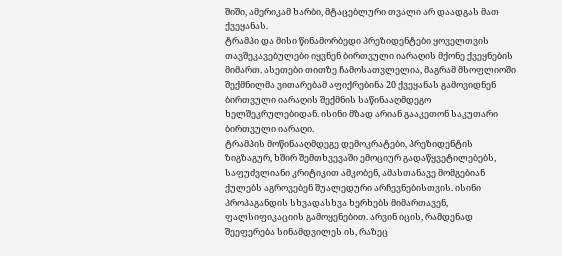შიში, ამერიკამ ხარბი, მტაცებლური თვალი არ დაადგას მათ ქვეყანას.
ტრამპი და მისი წინამორბედი პრეზიდენტები ყოველთვის თავშეკავებულები იყვნენ ბირთვული იარაღის მქონე ქვეყნების მიმართ. ასეთები თითზე ჩამოსათვლელია, მაგრამ მსოფლიოში შექმნილმა ვითარებამ აფიქრებინა 20 ქვეყანას გამოვიდნენ ბირთვული იარაღის შექმნის საწინააღმდეგო ხელშეკრულებიდან. ისინი მზად არიან გააკეთონ საკუთარი ბირთვული იარაღი.
ტრამპის მოწინააღმდეგე დემოკრატები, პრეზიდენტის ზიგზაგურ, ხშირ შემთხვევაში ემოციურ გადაწყვეტილებებს, საფუძვლიანი კრიტიკით ამკობენ, ამასთანავე მომგებიან ქულებს აგროვებენ შუალედური არჩევნებისთვის. ისინი პროპაგანდის სხვადასხვა ხერხებს მიმართავენ, ფალსიფიკაციის გამოყენებით. არვინ იცის, რამდენად შეეფერება სინამდვილეს ის, რაზეც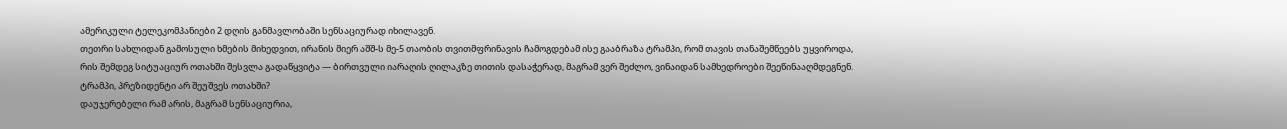ამერიკული ტელეკომპანიები 2 დღის განმავლობაში სენსაციურად იხილავენ.
თეთრი სახლიდან გამოსული ხმების მიხედვით, ირანის მიერ აშშ-ს მე-5 თაობის თვითმფრინავის ჩამოგდებამ ისე გააბრაზა ტრამპი, რომ თავის თანაშემწეებს უყვიროდა, რის შემდეგ სიტუაციურ ოთახში შესვლა გადაწყვიტა — ბირთვული იარაღის ღილაკზე თითის დასაჭერად, მაგრამ ვერ შეძლო, ვინაიდან სამხედროები შეეწინააღმდეგნენ. ტრამპი, პრეზიდენტი არ შეუშვეს ოთახში?
დაუჯერებელი რამ არის, მაგრამ სენსაციურია,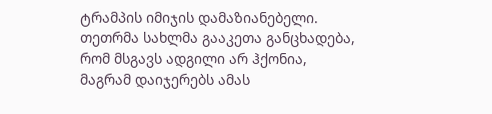ტრამპის იმიჯის დამაზიანებელი. თეთრმა სახლმა გააკეთა განცხადება, რომ მსგავს ადგილი არ ჰქონია, მაგრამ დაიჯერებს ამას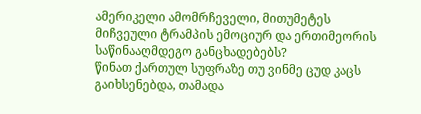ამერიკელი ამომრჩეველი, მითუმეტეს მიჩვეული ტრამპის ემოციურ და ერთიმეორის საწინააღმდეგო განცხადებებს?
წინათ ქართულ სუფრაზე თუ ვინმე ცუდ კაცს გაიხსენებდა, თამადა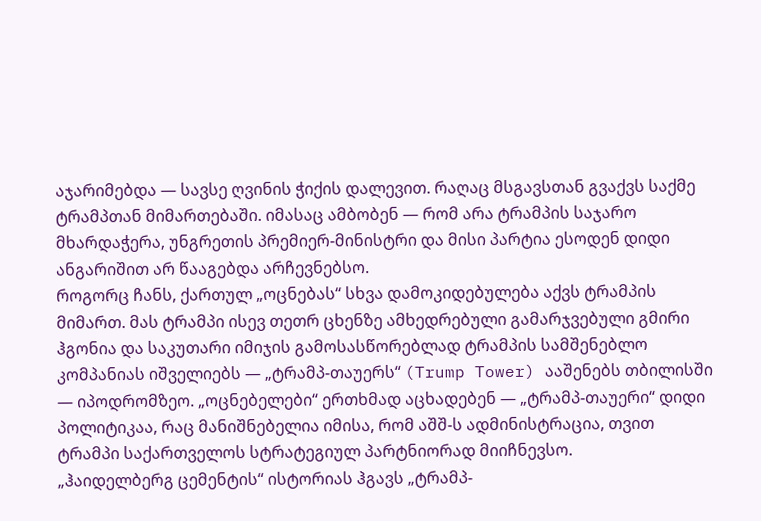აჯარიმებდა — სავსე ღვინის ჭიქის დალევით. რაღაც მსგავსთან გვაქვს საქმე ტრამპთან მიმართებაში. იმასაც ამბობენ — რომ არა ტრამპის საჯარო მხარდაჭერა, უნგრეთის პრემიერ-მინისტრი და მისი პარტია ესოდენ დიდი ანგარიშით არ წააგებდა არჩევნებსო.
როგორც ჩანს, ქართულ „ოცნებას“ სხვა დამოკიდებულება აქვს ტრამპის მიმართ. მას ტრამპი ისევ თეთრ ცხენზე ამხედრებული გამარჯვებული გმირი ჰგონია და საკუთარი იმიჯის გამოსასწორებლად ტრამპის სამშენებლო კომპანიას იშველიებს — „ტრამპ-თაუერს“ (Trump Tower) ააშენებს თბილისში — იპოდრომზეო. „ოცნებელები“ ერთხმად აცხადებენ — „ტრამპ-თაუერი“ დიდი პოლიტიკაა, რაც მანიშნებელია იმისა, რომ აშშ-ს ადმინისტრაცია, თვით ტრამპი საქართველოს სტრატეგიულ პარტნიორად მიიჩნევსო.
„ჰაიდელბერგ ცემენტის“ ისტორიას ჰგავს „ტრამპ-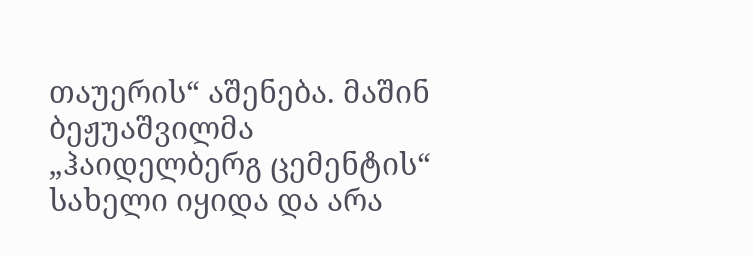თაუერის“ აშენება. მაშინ ბეჟუაშვილმა „ჰაიდელბერგ ცემენტის“ სახელი იყიდა და არა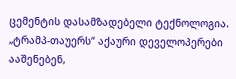ცემენტის დასამზადებელი ტექნოლოგია. „ტრამპ-თაუერს“ აქაური დეველოპერები ააშენებენ,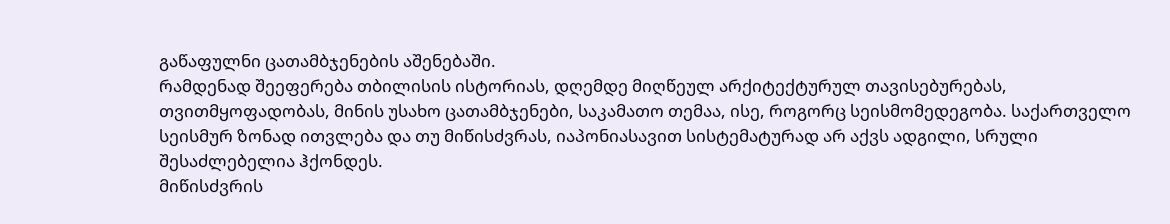გაწაფულნი ცათამბჯენების აშენებაში.
რამდენად შეეფერება თბილისის ისტორიას, დღემდე მიღწეულ არქიტექტურულ თავისებურებას, თვითმყოფადობას, მინის უსახო ცათამბჯენები, საკამათო თემაა, ისე, როგორც სეისმომედეგობა. საქართველო სეისმურ ზონად ითვლება და თუ მიწისძვრას, იაპონიასავით სისტემატურად არ აქვს ადგილი, სრული შესაძლებელია ჰქონდეს.
მიწისძვრის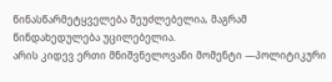წინასწარმეტყველება შეუძლებელია, მაგრამ წინდახედულება უცილებელია.
არის კიდევ ერთი მნიშვნელოვანი მომენტი —პოლიტიკური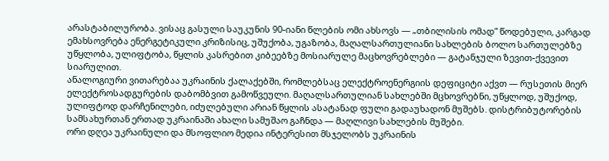არასტაბილურობა. ვისაც გასული საუკუნის 90-იანი წლების ომი ახსოვს — „თბილისის ომად“ წოდებული, კარგად ემახსოვრება ენერგეტიკული კრიზისიც, უშუქობა, უგაზობა, მაღალსართულიანი სახლების ბოლო სართულებზე უწყლობა, ულიფტობა, წყლის კასრებით კიბეებზე მოსიარულე მაცხოვრებლები — გატანჯული ზევით-ქვევით სიარულით.
ანალოგიური ვითარებაა უკრაინის ქალაქებში, რომლებსაც ელექტროენერგიის დეფიციტი აქვთ — რუსეთის მიერ ელექტროსადგურების დაბომბვით გამოწვეული. მაღალსართულიან სახლებში მცხოვრებნი, უწყლოდ, უშუქოდ, ულიფტოდ დარჩენილები, იძულებული არიან წყლის ასატანად ფული გადაუხადონ მუშებს. დისტრიბუტორების სამსახურთან ერთად უკრაინაში ახალი სამუშაო გაჩნდა — მაღლივი სახლების მუშები.
ორი დღეა უკრაინული და მსოფლიო მედია ინტერესით მსჯელობს უკრაინის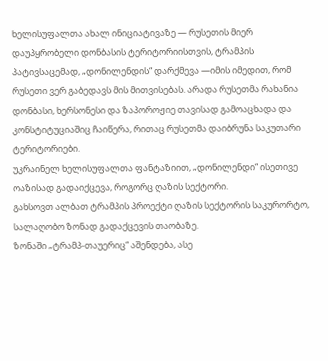ხელისუფალთა ახალ ინიციატივაზე — რუსეთის მიერ დაუპყრობელი დონბასის ტერიტორიისთვის, ტრამპის პატივსაცემად, „დონილენდის“ დარქმევა —იმის იმედით, რომ რუსეთი ვერ გაბედავს მის მითვისებას. არადა რუსეთმა რახანია დონბასი, ხერსონესი და ზაპოროჟიე თავისად გამოაცხადა და კონსტიტუციაშიც ჩაიწერა, რითაც რუსეთმა დაიბრუნა საკუთარი ტერიტორიები.
უკრაინელ ხელისუფალთა ფანტაზიით, „დონილენდი“ ისეთივე ოაზისად გადაიქცევა, როგორც ღაზის სექტორი.
გახსოვთ ალბათ ტრამპის პროექტი ღაზის სექტორის საკურორტო, სალაღობო ზონად გადაქცევის თაობაზე.
ზონაში „ტრამპ-თაუერიც“ აშენდება, ასე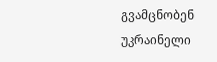გვამცნობენ უკრაინელი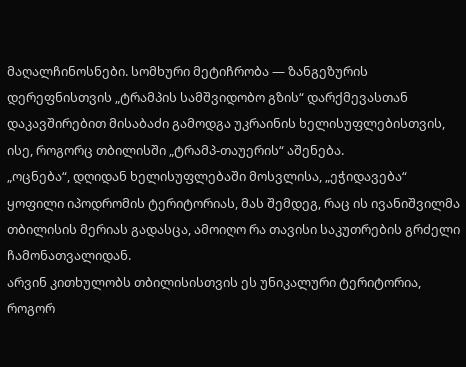მაღალჩინოსნები. სომხური მეტიჩრობა — ზანგეზურის დერეფნისთვის „ტრამპის სამშვიდობო გზის“ დარქმევასთან დაკავშირებით მისაბაძი გამოდგა უკრაინის ხელისუფლებისთვის, ისე, როგორც თბილისში „ტრამპ-თაუერის“ აშენება.
„ოცნება“, დღიდან ხელისუფლებაში მოსვლისა, „ეჭიდავება“ ყოფილი იპოდრომის ტერიტორიას, მას შემდეგ, რაც ის ივანიშვილმა თბილისის მერიას გადასცა, ამოიღო რა თავისი საკუთრების გრძელი ჩამონათვალიდან.
არვინ კითხულობს თბილისისთვის ეს უნიკალური ტერიტორია, როგორ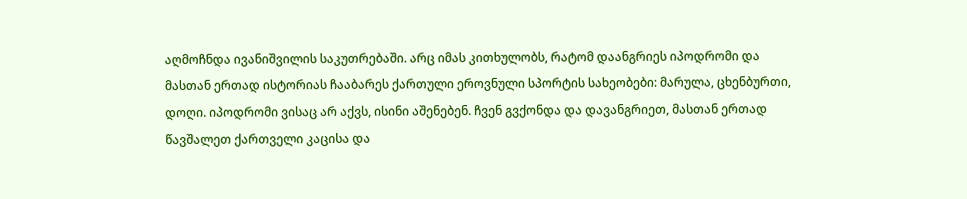აღმოჩნდა ივანიშვილის საკუთრებაში. არც იმას კითხულობს, რატომ დაანგრიეს იპოდრომი და მასთან ერთად ისტორიას ჩააბარეს ქართული ეროვნული სპორტის სახეობები: მარულა, ცხენბურთი, დოღი. იპოდრომი ვისაც არ აქვს, ისინი აშენებენ. ჩვენ გვქონდა და დავანგრიეთ, მასთან ერთად წავშალეთ ქართველი კაცისა და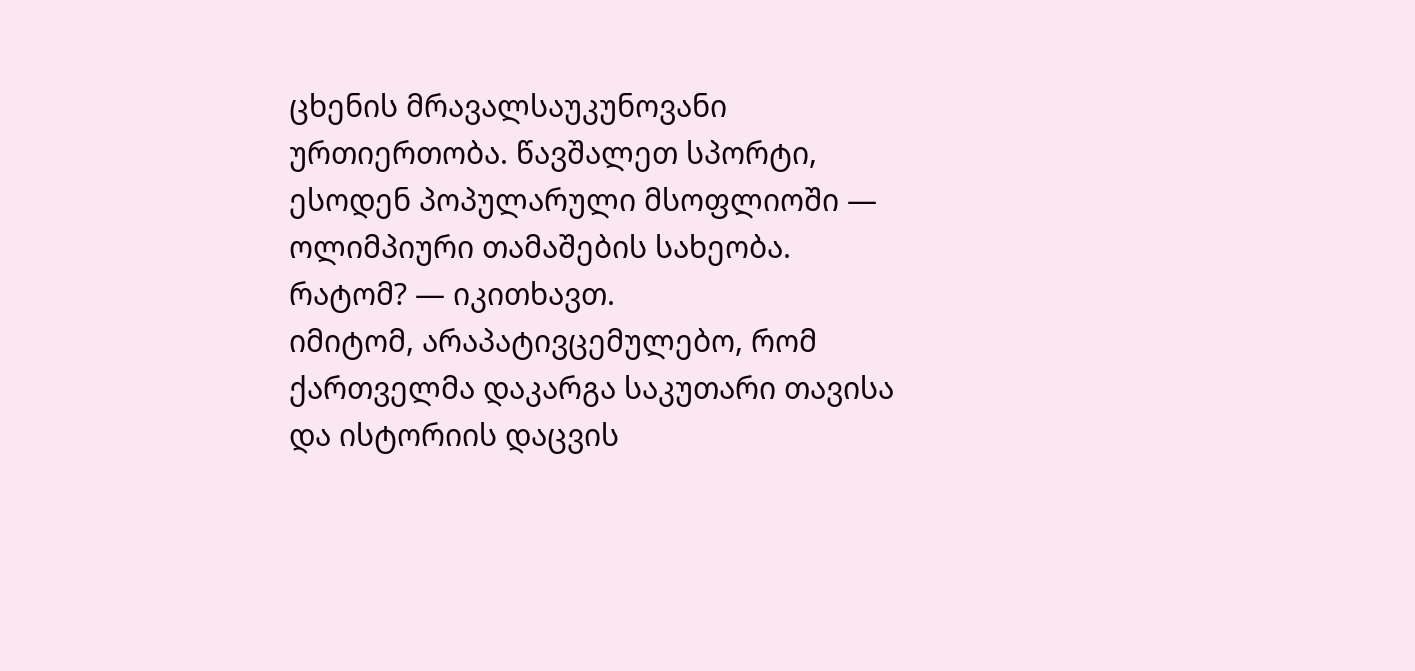ცხენის მრავალსაუკუნოვანი ურთიერთობა. წავშალეთ სპორტი, ესოდენ პოპულარული მსოფლიოში — ოლიმპიური თამაშების სახეობა.
რატომ? — იკითხავთ.
იმიტომ, არაპატივცემულებო, რომ ქართველმა დაკარგა საკუთარი თავისა და ისტორიის დაცვის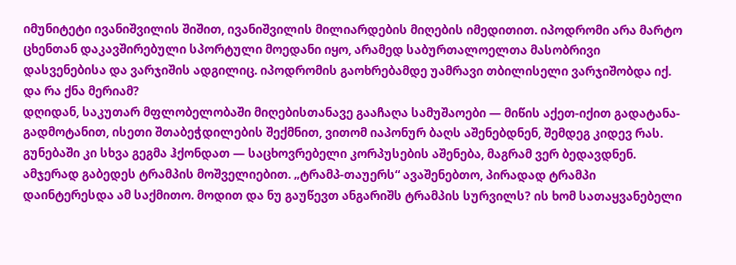იმუნიტეტი ივანიშვილის შიშით, ივანიშვილის მილიარდების მიღების იმედითით. იპოდრომი არა მარტო ცხენთან დაკავშირებული სპორტული მოედანი იყო, არამედ საბურთალოელთა მასობრივი დასვენებისა და ვარჯიშის ადგილიც. იპოდრომის გაოხრებამდე უამრავი თბილისელი ვარჯიშობდა იქ. და რა ქნა მერიამ?
დღიდან, საკუთარ მფლობელობაში მიღებისთანავე გააჩაღა სამუშაოები — მიწის აქეთ-იქით გადატანა-გადმოტანით, ისეთი შთაბეჭდილების შექმნით, ვითომ იაპონურ ბაღს აშენებდნენ, შემდეგ კიდევ რას. გუნებაში კი სხვა გეგმა ჰქონდათ — საცხოვრებელი კორპუსების აშენება, მაგრამ ვერ ბედავდნენ. ამჯერად გაბედეს ტრამპის მოშველიებით. „ტრამპ-თაუერს“ ავაშენებთო, პირადად ტრამპი დაინტერესდა ამ საქმითო. მოდით და ნუ გაუწევთ ანგარიშს ტრამპის სურვილს? ის ხომ სათაყვანებელი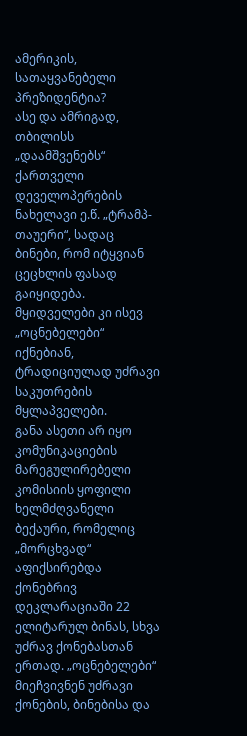ამერიკის, სათაყვანებელი პრეზიდენტია?
ასე და ამრიგად, თბილისს „დაამშვენებს“ ქართველი დეველოპერების ნახელავი ე.წ. „ტრამპ-თაუერი“, სადაც ბინები, რომ იტყვიან ცეცხლის ფასად გაიყიდება. მყიდველები კი ისევ „ოცნებელები“ იქნებიან, ტრადიციულად უძრავი საკუთრების მყლაპველები.
განა ასეთი არ იყო კომუნიკაციების მარეგულირებელი კომისიის ყოფილი ხელმძღვანელი ბექაური, რომელიც „მორცხვად“ აფიქსირებდა ქონებრივ დეკლარაციაში 22 ელიტარულ ბინას, სხვა უძრავ ქონებასთან ერთად. „ოცნებელები“ მიეჩვივნენ უძრავი ქონების, ბინებისა და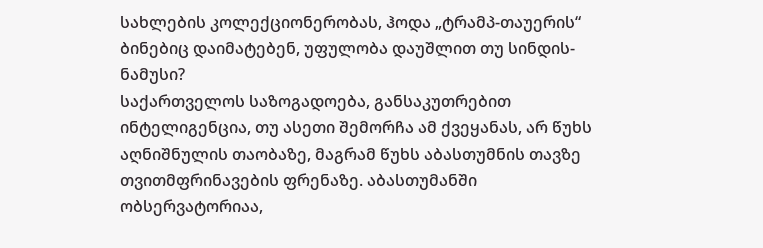სახლების კოლექციონერობას, ჰოდა „ტრამპ-თაუერის“ ბინებიც დაიმატებენ, უფულობა დაუშლით თუ სინდის-ნამუსი?
საქართველოს საზოგადოება, განსაკუთრებით ინტელიგენცია, თუ ასეთი შემორჩა ამ ქვეყანას, არ წუხს აღნიშნულის თაობაზე, მაგრამ წუხს აბასთუმნის თავზე თვითმფრინავების ფრენაზე. აბასთუმანში ობსერვატორიაა,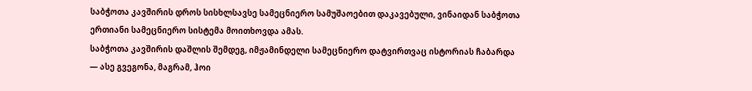საბჭოთა კავშირის დროს სისხლსავსე სამეცნიერო სამუშაოებით დაკავებული, ვინაიდან საბჭოთა ერთიანი სამეცნიერო სისტემა მოითხოვდა ამას.
საბჭოთა კავშირის დაშლის შემდეგ, იმჟამინდელი სამეცნიერო დატვირთვაც ისტორიას ჩაბარდა — ასე გვეგონა, მაგრამ, ჰოი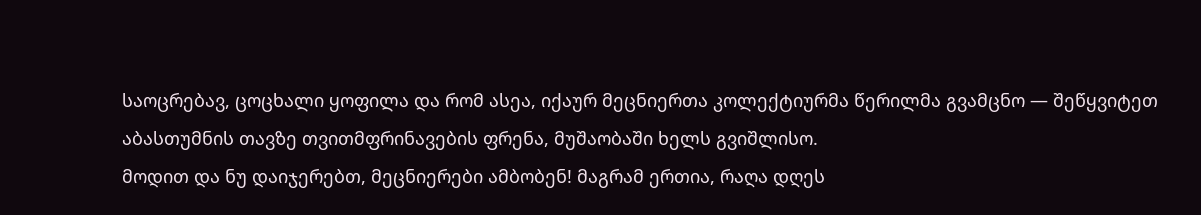საოცრებავ, ცოცხალი ყოფილა და რომ ასეა, იქაურ მეცნიერთა კოლექტიურმა წერილმა გვამცნო — შეწყვიტეთ აბასთუმნის თავზე თვითმფრინავების ფრენა, მუშაობაში ხელს გვიშლისო.
მოდით და ნუ დაიჯერებთ, მეცნიერები ამბობენ! მაგრამ ერთია, რაღა დღეს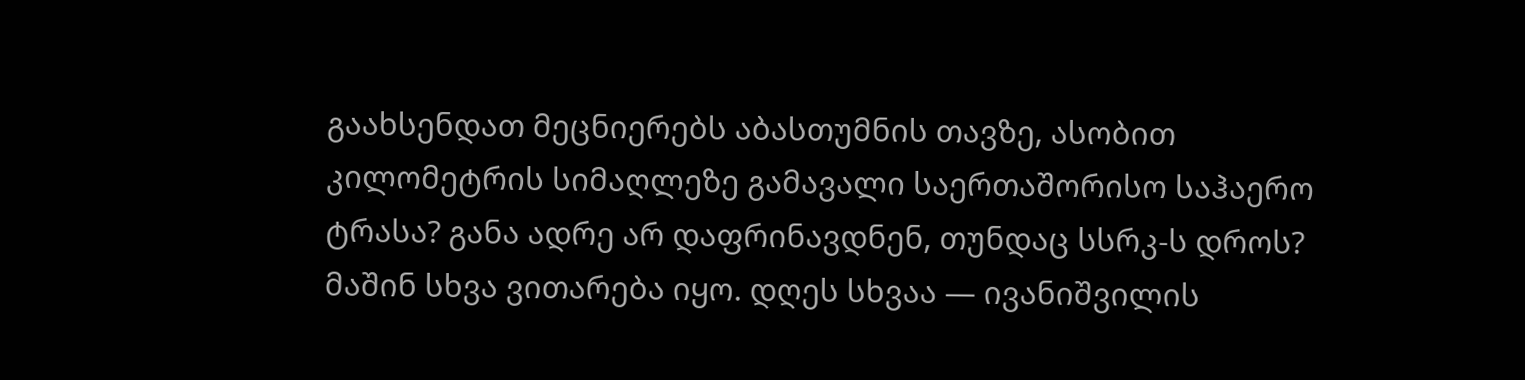გაახსენდათ მეცნიერებს აბასთუმნის თავზე, ასობით კილომეტრის სიმაღლეზე გამავალი საერთაშორისო საჰაერო ტრასა? განა ადრე არ დაფრინავდნენ, თუნდაც სსრკ-ს დროს?
მაშინ სხვა ვითარება იყო. დღეს სხვაა — ივანიშვილის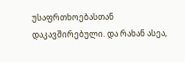უსაფრთხოებასთან დაკავშირებული. და რახან ასეა,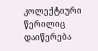კოლექტიური წერილიც დაიწერება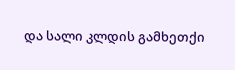და სალი კლდის გამხეთქი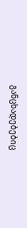განცხადებებიც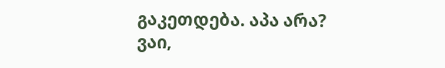გაკეთდება. აპა არა?
ვაი,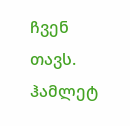ჩვენ თავს.
ჰამლეტ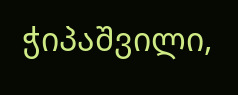ჭიპაშვილი,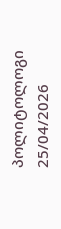პოლიტოლოგი
25/04/2026